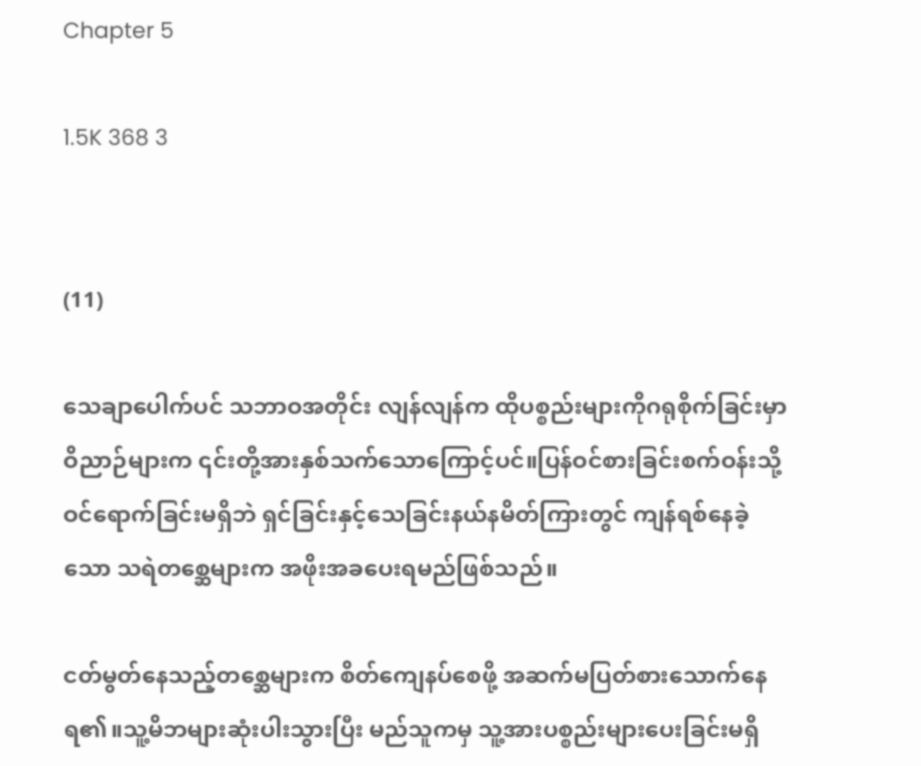Chapter 5

1.5K 368 3


(11)

သေချာပေါက်ပင် သဘာဝအတိုင်း လျန်လျန်က ထိုပစ္စည်းများကိုဂရုစိုက်ခြင်းမှာ ဝိညာဉ်များက ၎င်းတို့အားနှစ်သက်သောကြောင့်ပင်။ပြန်ဝင်စားခြင်းစက်ဝန်းသို့ဝင်ရောက်ခြင်းမရှိဘဲ ရှင်ခြင်းနှင့်သေခြင်းနယ်နမိတ်ကြားတွင် ကျန်ရစ်နေခဲ့သော သရဲတစ္ဆေများက အဖိုးအခပေးရမည်ဖြစ်သည်။

ငတ်မွတ်နေသည့်တစ္ဆေများက စိတ်ကျေနပ်စေဖို့ အဆက်မပြတ်စားသောက်နေရ၏။သူ့မိဘများဆုံးပါးသွားပြီး မည်သူကမှ သူ့အားပစ္စည်းများပေးခြင်းမရှိ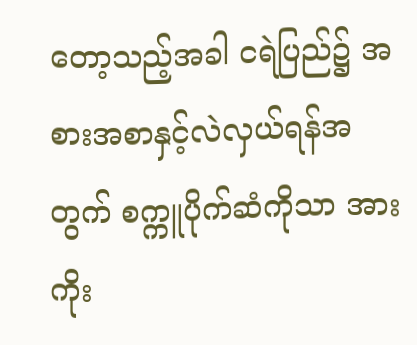တော့သည့်အခါ ငရဲပြည်၌ အစားအစာနှင့်လဲလှယ်ရန်အတွက် စက္ကူပိုက်ဆံကိုသာ အားကိုး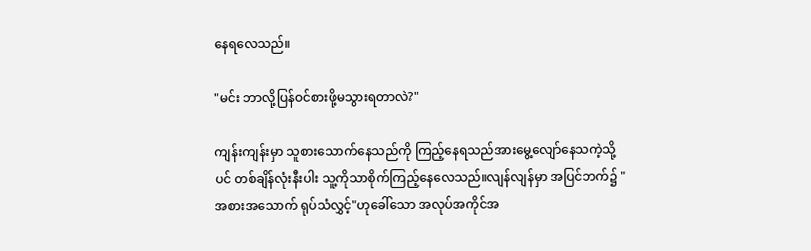နေရလေသည်။

"မင်း ဘာလို့ပြန်ဝင်စားဖို့မသွားရတာလဲ?"

ကျန်းကျန်းမှာ သူစားသောက်နေသည်ကို ကြည့်နေရသည်အားမွေ့လျော်နေသကဲ့သို့ပင် တစ်ချိန်လုံးနီးပါး သူ့ကိုသာစိုက်ကြည့်နေလေသည်။လျန်လျန်မှာ အပြင်ဘက်၌ "အစားအသောက် ရုပ်သံလွှင့်"ဟုခေါ်သော အလုပ်အကိုင်အ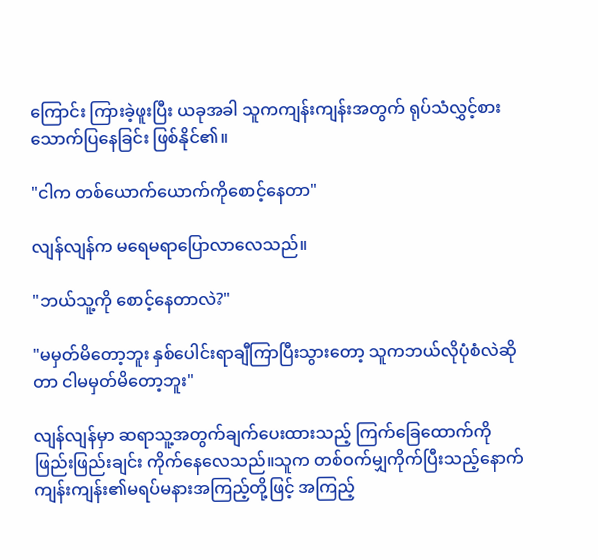ကြောင်း ကြားခဲ့ဖူးပြီး ယခုအခါ သူကကျန်းကျန်းအတွက် ရုပ်သံလွှင့်စားသောက်ပြနေခြင်း ဖြစ်နိုင်၏။

"ငါက တစ်ယောက်ယောက်ကိုစောင့်နေတာ"

လျန်လျန်က မရေမရာပြောလာလေသည်။

"ဘယ်သူ့ကို စောင့်နေတာလဲ?"

"မမှတ်မိတော့ဘူး နှစ်ပေါင်းရာချီကြာပြီးသွားတော့ သူကဘယ်လိုပုံစံလဲဆိုတာ ငါမမှတ်မိတော့ဘူး"

လျန်လျန်မှာ ဆရာသူ့အတွက်ချက်ပေးထားသည့် ကြက်ခြေထောက်ကို ဖြည်းဖြည်းချင်း ကိုက်နေလေသည်။သူက တစ်ဝက်မျှကိုက်ပြီးသည့်နောက် ကျန်းကျန်း၏မရပ်မနားအကြည့်တို့ဖြင့် အကြည့်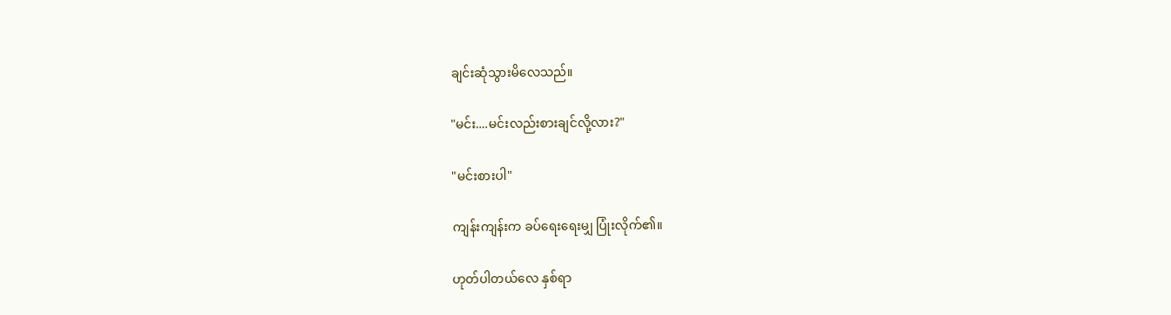ချင်းဆုံသွားမိလေသည်။

"မင်း....မင်းလည်းစားချင်လို့လား?"

"မင်းစားပါ"

ကျန်းကျန်းက ခပ်ရေးရေးမျှ ပြုံးလိုက်၏။

ဟုတ်ပါတယ်လေ နှစ်ရာ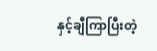နှင့်ချီကြာပြီးတဲ့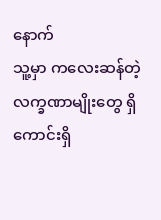နောက်
သူ့မှာ ကလေးဆန်တဲ့လက္ခဏာမျိုးတွေ ရှိကောင်းရှိ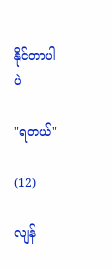နိုင်တာပါပဲ

"ရတယ်"

(12)

လျန်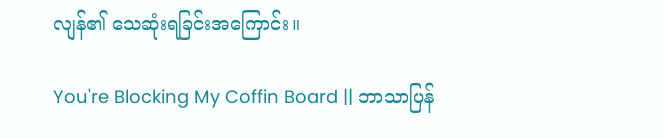လျန်၏ သေဆုံးရခြင်းအကြောင်း။

You're Blocking My Coffin Board || ဘာသာပြန်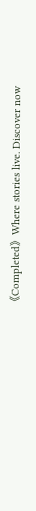《Completed》Where stories live. Discover now